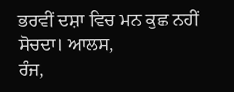ਭਰਵੀਂ ਦਸ਼ਾ ਵਿਚ ਮਨ ਕੁਛ ਨਹੀਂ ਸੋਚਦਾ। ਆਲਸ,
ਰੰਜ,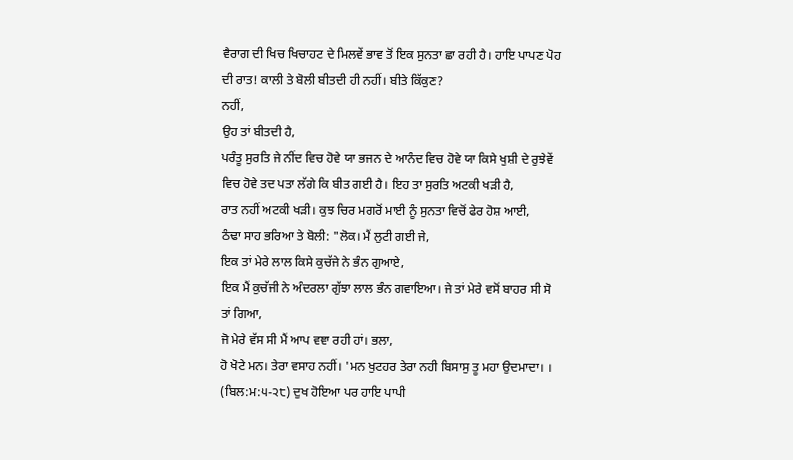ਵੈਰਾਗ ਦੀ ਖਿਚ ਖਿਚਾਹਟ ਦੇ ਮਿਲਵੇਂ ਭਾਵ ਤੋਂ ਇਕ ਸੁਨਤਾ ਛਾ ਰਹੀ ਹੈ। ਹਾਇ ਪਾਪਣ ਪੋਹ ਦੀ ਰਾਤ! ਕਾਲੀ ਤੇ ਬੋਲੀ ਬੀਤਦੀ ਹੀ ਨਹੀਂ। ਬੀਤੇ ਕਿੱਕੁਣ?
ਨਹੀਂ,
ਉਹ ਤਾਂ ਬੀਤਦੀ ਹੈ,
ਪਰੰਤੂ ਸੁਰਤਿ ਜੇ ਨੀਂਦ ਵਿਚ ਹੋਵੇ ਯਾ ਭਜਨ ਦੇ ਆਨੰਦ ਵਿਚ ਹੋਵੇ ਯਾ ਕਿਸੇ ਖੁਸ਼ੀ ਦੇ ਰੁਝੇਵੇਂ ਵਿਚ ਹੋਵੇ ਤਦ ਪਤਾ ਲੱਗੇ ਕਿ ਬੀਤ ਗਈ ਹੈ। ਇਹ ਤਾ ਸੁਰਤਿ ਅਟਕੀ ਖੜੀ ਹੈ,
ਰਾਤ ਨਹੀਂ ਅਟਕੀ ਖੜੀ। ਕੁਝ ਚਿਰ ਮਗਰੋਂ ਮਾਈ ਨੂੰ ਸੁਨਤਾ ਵਿਚੋਂ ਫੇਰ ਹੋਸ਼ ਆਈ,
ਠੰਢਾ ਸਾਹ ਭਰਿਆ ਤੇ ਬੋਲੀ: "ਲੋਕ। ਮੈਂ ਲੁਟੀ ਗਈ ਜੇ,
ਇਕ ਤਾਂ ਮੇਰੇ ਲਾਲ ਕਿਸੇ ਕੁਚੱਜੇ ਨੇ ਭੰਨ ਗੁਆਏ,
ਇਕ ਮੈਂ ਕੁਚੱਜੀ ਨੇ ਅੰਦਰਲਾ ਗੁੱਝਾ ਲਾਲ ਭੰਨ ਗਵਾਇਆ। ਜੇ ਤਾਂ ਮੇਰੇ ਵਸੋਂ ਬਾਹਰ ਸੀ ਸੋ ਤਾਂ ਗਿਆ,
ਜੋ ਮੇਰੇ ਵੱਸ ਸੀ ਮੈਂ ਆਪ ਵਞਾ ਰਹੀ ਹਾਂ। ਭਲਾ,
ਹੋ ਖੋਟੇ ਮਨ। ਤੇਰਾ ਵਸਾਹ ਨਹੀਂ। 'ਮਨ ਖੁਟਹਰ ਤੇਰਾ ਨਹੀ ਬਿਸਾਸੁ ਤੂ ਮਹਾ ਉਦਮਾਦਾ। । (ਬਿਲ:ਮ:੫-੨੮) ਦੁਖ ਹੋਇਆ ਪਰ ਹਾਇ ਪਾਪੀ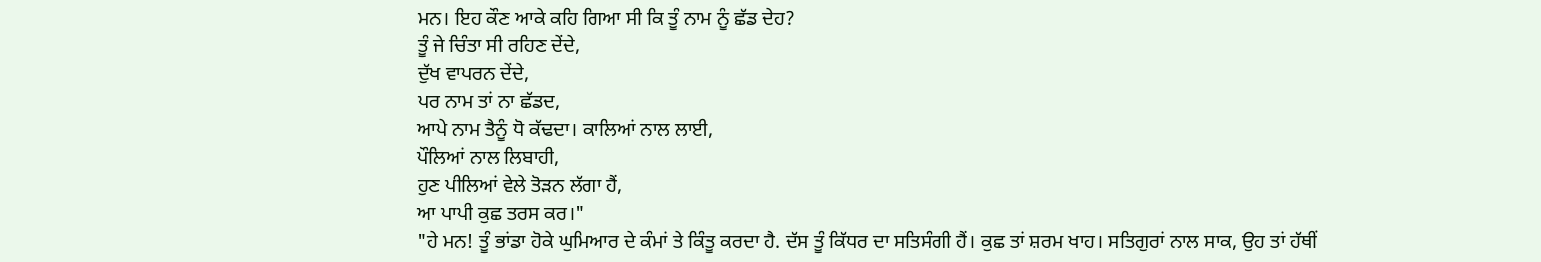ਮਨ। ਇਹ ਕੌਣ ਆਕੇ ਕਹਿ ਗਿਆ ਸੀ ਕਿ ਤੂੰ ਨਾਮ ਨੂੰ ਛੱਡ ਦੇਹ?
ਤੂੰ ਜੇ ਚਿੰਤਾ ਸੀ ਰਹਿਣ ਦੇਂਦੇ,
ਦੁੱਖ ਵਾਪਰਨ ਦੇਂਦੇ,
ਪਰ ਨਾਮ ਤਾਂ ਨਾ ਛੱਡਦ,
ਆਪੇ ਨਾਮ ਤੈਨੂੰ ਧੋ ਕੱਢਦਾ। ਕਾਲਿਆਂ ਨਾਲ ਲਾਈ,
ਪੌਲਿਆਂ ਨਾਲ ਲਿਬਾਹੀ,
ਹੁਣ ਪੀਲਿਆਂ ਵੇਲੇ ਤੋੜਨ ਲੱਗਾ ਹੈਂ,
ਆ ਪਾਪੀ ਕੁਛ ਤਰਸ ਕਰ।"
"ਹੇ ਮਨ! ਤੂੰ ਭਾਂਡਾ ਹੋਕੇ ਘੁਮਿਆਰ ਦੇ ਕੰਮਾਂ ਤੇ ਕਿੰਤੂ ਕਰਦਾ ਹੈ. ਦੱਸ ਤੂੰ ਕਿੱਧਰ ਦਾ ਸਤਿਸੰਗੀ ਹੈਂ। ਕੁਛ ਤਾਂ ਸ਼ਰਮ ਖਾਹ। ਸਤਿਗੁਰਾਂ ਨਾਲ ਸਾਕ, ਉਹ ਤਾਂ ਹੱਥੀਂ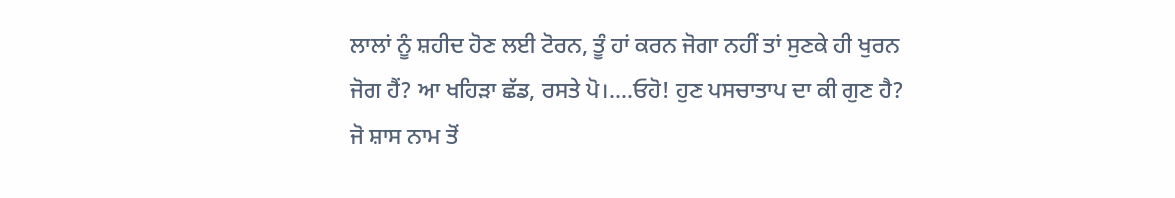ਲਾਲਾਂ ਨੂੰ ਸ਼ਹੀਦ ਹੋਣ ਲਈ ਟੋਰਨ, ਤੂੰ ਹਾਂ ਕਰਨ ਜੋਗਾ ਨਹੀਂ ਤਾਂ ਸੁਣਕੇ ਹੀ ਖੁਰਨ ਜੋਗ ਹੈਂ? ਆ ਖਹਿੜਾ ਛੱਡ, ਰਸਤੇ ਪੋ।....ਓਹੋ! ਹੁਣ ਪਸਚਾਤਾਪ ਦਾ ਕੀ ਗੁਣ ਹੈ? ਜੋ ਸ਼ਾਸ ਨਾਮ ਤੋਂ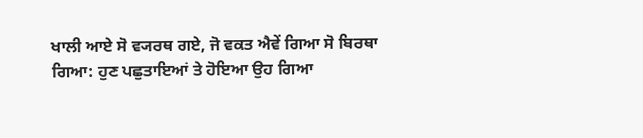ਖਾਲੀ ਆਏ ਸੋ ਵ੍ਯਰਥ ਗਏ, ਜੋ ਵਕਤ ਐਵੇਂ ਗਿਆ ਸੋ ਬਿਰਥਾ ਗਿਆ: ਹੁਣ ਪਛੁਤਾਇਆਂ ਤੇ ਹੋਇਆ ਉਹ ਗਿਆ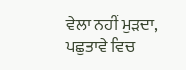ਵੇਲਾ ਨਹੀਂ ਮੁੜਦਾ, ਪਛੁਤਾਵੇ ਵਿਚ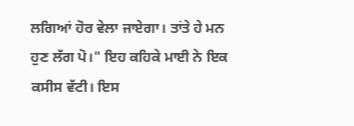ਲਗਿਆਂ ਹੋਰ ਵੇਲਾ ਜਾਏਗਾ। ਤਾਂਤੇ ਹੇ ਮਨ ਹੁਣ ਲੱਗ ਪੋ।" ਇਹ ਕਹਿਕੇ ਮਾਈ ਨੇ ਇਕ ਕਸੀਸ ਵੱਟੀ। ਇਸ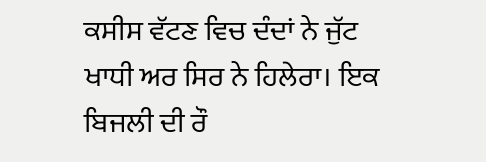ਕਸੀਸ ਵੱਟਣ ਵਿਚ ਦੰਦਾਂ ਨੇ ਜੁੱਟ ਖਾਧੀ ਅਰ ਸਿਰ ਨੇ ਹਿਲੇਰਾ। ਇਕ ਬਿਜਲੀ ਦੀ ਰੌ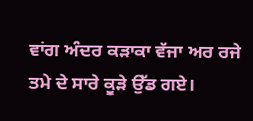ਵਾਂਗ ਅੰਦਰ ਕੜਾਕਾ ਵੱਜਾ ਅਰ ਰਜੇ ਤਮੇ ਦੇ ਸਾਰੇ ਕੂੜੇ ਉੱਡ ਗਏ।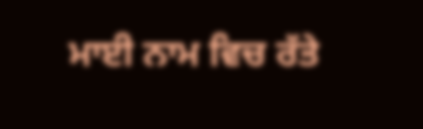ਮਾਈ ਨਾਮ ਵਿਚ ਰੱਤੇ